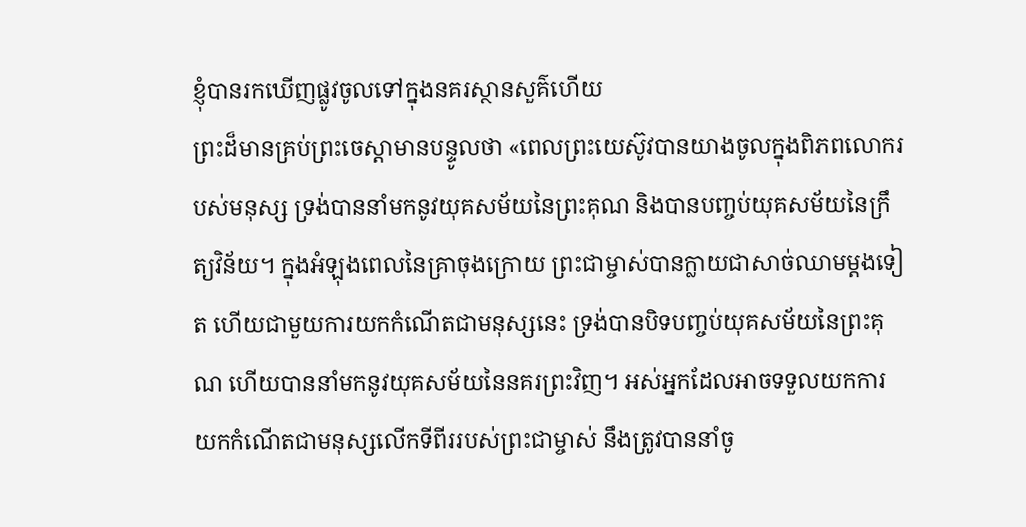ខ្ញុំបានរកឃើញផ្លូវចូលទៅក្នុងនគរស្ថានសួគ៌ហើយ
ព្រះដ៏មានគ្រប់ព្រះចេស្ដាមានបន្ទូលថា «ពេលព្រះយេស៊ូវបានយាងចូលក្នុងពិភពលោករបស់មនុស្ស ទ្រង់បាននាំមកនូវយុគសម័យនៃព្រះគុណ និងបានបញ្ចប់យុគសម័យនៃក្រឹត្យវិន័យ។ ក្នុងអំឡុងពេលនៃគ្រាចុងក្រោយ ព្រះជាម្ចាស់បានក្លាយជាសាច់ឈាមម្ដងទៀត ហើយជាមួយការយកកំណើតជាមនុស្សនេះ ទ្រង់បានបិទបញ្ចប់យុគសម័យនៃព្រះគុណ ហើយបាននាំមកនូវយុគសម័យនៃនគរព្រះវិញ។ អស់អ្នកដែលអាចទទួលយកការយកកំណើតជាមនុស្សលើកទីពីររបស់ព្រះជាម្ចាស់ នឹងត្រូវបាននាំចូ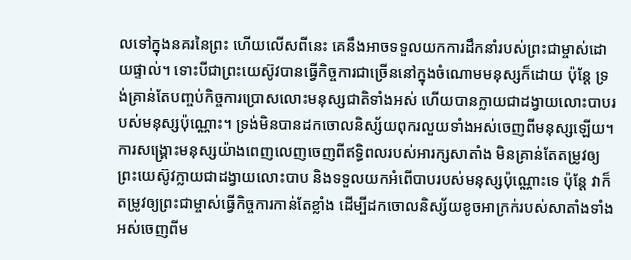លទៅក្នុងនគរនៃព្រះ ហើយលើសពីនេះ គេនឹងអាចទទួលយកការដឹកនាំរបស់ព្រះជាម្ចាស់ដោយផ្ទាល់។ ទោះបីជាព្រះយេស៊ូវបានធ្វើកិច្ចការជាច្រើននៅក្នុងចំណោមមនុស្សក៏ដោយ ប៉ុន្តែ ទ្រង់គ្រាន់តែបញ្ចប់កិច្ចការប្រោសលោះមនុស្សជាតិទាំងអស់ ហើយបានក្លាយជាដង្វាយលោះបាបរបស់មនុស្សប៉ុណ្ណោះ។ ទ្រង់មិនបានដកចោលនិស្ស័យពុករលួយទាំងអស់ចេញពីមនុស្សឡើយ។ ការសង្រ្គោះមនុស្សយ៉ាងពេញលេញចេញពីឥទ្ធិពលរបស់អារក្សសាតាំង មិនគ្រាន់តែតម្រូវឲ្យព្រះយេស៊ូវក្លាយជាដង្វាយលោះបាប និងទទួលយកអំពើបាបរបស់មនុស្សប៉ុណ្ណោះទេ ប៉ុន្តែ វាក៏តម្រូវឲ្យព្រះជាម្ចាស់ធ្វើកិច្ចការកាន់តែខ្លាំង ដើម្បីដកចោលនិស្ស័យខូចអាក្រក់របស់សាតាំងទាំងអស់ចេញពីម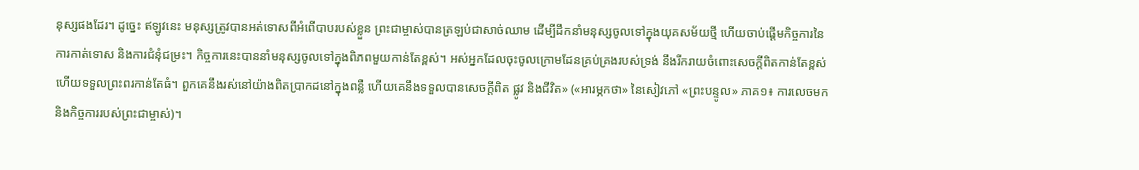នុស្សផងដែរ។ ដូច្នេះ ឥឡូវនេះ មនុស្សត្រូវបានអត់ទោសពីអំពើបាបរបស់ខ្លួន ព្រះជាម្ចាស់បានត្រឡប់ជាសាច់ឈាម ដើម្បីដឹកនាំមនុស្សចូលទៅក្នុងយុគសម័យថ្មី ហើយចាប់ផ្ដើមកិច្ចការនៃការកាត់ទោស និងការជំនុំជម្រះ។ កិច្ចការនេះបាននាំមនុស្សចូលទៅក្នុងពិភពមួយកាន់តែខ្ពស់។ អស់អ្នកដែលចុះចូលក្រោមដែនគ្រប់គ្រងរបស់ទ្រង់ នឹងរីករាយចំពោះសេចក្តីពិតកាន់តែខ្ពស់ ហើយទទួលព្រះពរកាន់តែធំ។ ពួកគេនឹងរស់នៅយ៉ាងពិតប្រាកដនៅក្នុងពន្លឺ ហើយគេនឹងទទួលបានសេចក្តីពិត ផ្លូវ និងជីវិត» («អារម្ភកថា» នៃសៀវភៅ «ព្រះបន្ទូល» ភាគ១៖ ការលេចមក និងកិច្ចការរបស់ព្រះជាម្ចាស់)។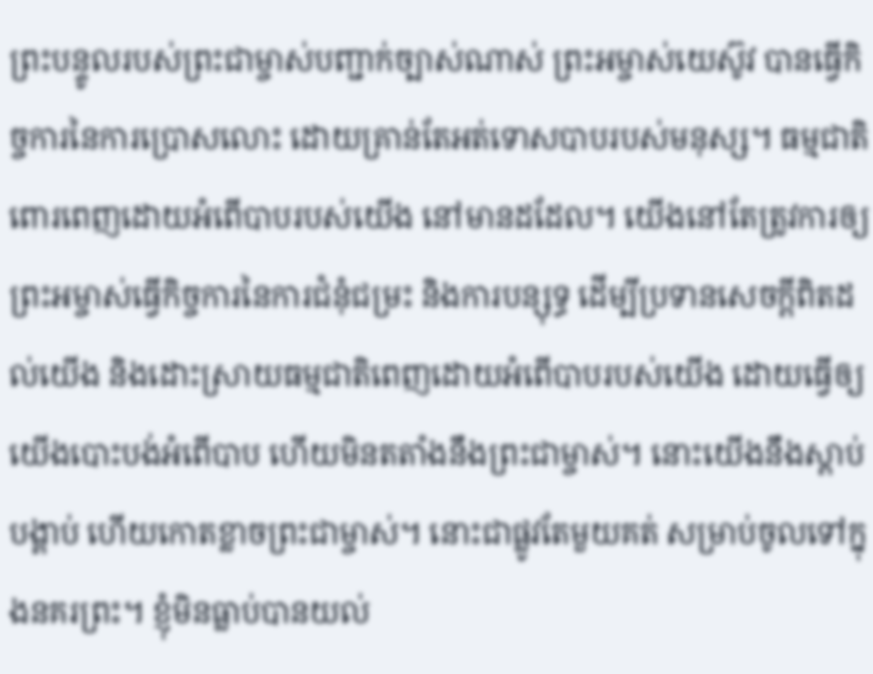ព្រះបន្ទូលរបស់ព្រះជាម្ចាស់បញ្ជាក់ច្បាស់ណាស់ ព្រះអម្ចាស់យេស៊ូវ បានធ្វើកិច្ចការនៃការប្រោសលោះ ដោយគ្រាន់តែអត់ទោសបាបរបស់មនុស្ស។ ធម្មជាតិពោរពេញដោយអំពើបាបរបស់យើង នៅមានដដែល។ យើងនៅតែត្រូវការឲ្យព្រះអម្ចាស់ធ្វើកិច្ចការនៃការជំនុំជម្រះ និងការបន្សុទ្ធ ដើម្បីប្រទានសេចក្ដីពិតដល់យើង និងដោះស្រាយធម្មជាតិពេញដោយអំពើបាបរបស់យើង ដោយធ្វើឲ្យយើងបោះបង់អំពើបាប ហើយមិនតតាំងនឹងព្រះជាម្ចាស់។ នោះយើងនឹងស្ដាប់បង្គាប់ ហើយកោតខ្លាចព្រះជាម្ចាស់។ នោះជាផ្លូវតែមួយគត់ សម្រាប់ចូលទៅក្នុងនគរព្រះ។ ខ្ញុំមិនធ្លាប់បានយល់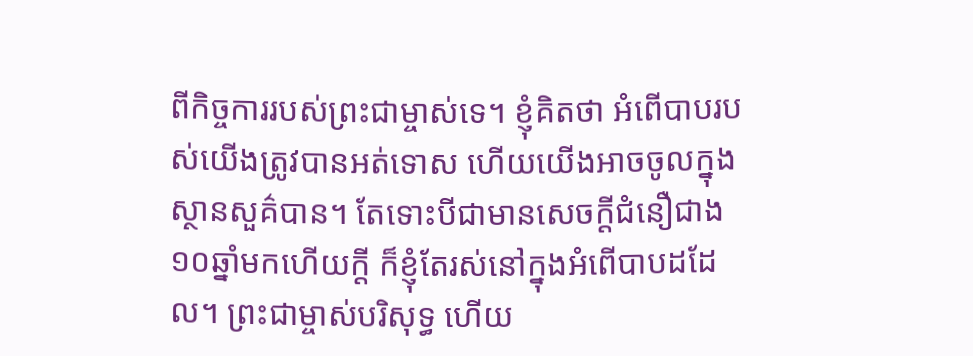ពីកិច្ចការរបស់ព្រះជាម្ចាស់ទេ។ ខ្ញុំគិតថា អំពើបាបរបស់យើងត្រូវបានអត់ទោស ហើយយើងអាចចូលក្នុងស្ថានសួគ៌បាន។ តែទោះបីជាមានសេចក្ដីជំនឿជាង១០ឆ្នាំមកហើយក្ដី ក៏ខ្ញុំតែរស់នៅក្នុងអំពើបាបដដែល។ ព្រះជាម្ចាស់បរិសុទ្ធ ហើយ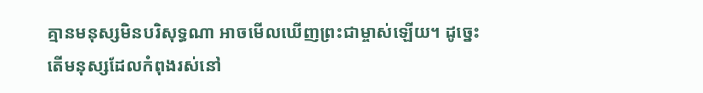គ្មានមនុស្សមិនបរិសុទ្ធណា អាចមើលឃើញព្រះជាម្ចាស់ឡើយ។ ដូច្នេះ តើមនុស្សដែលកំពុងរស់នៅ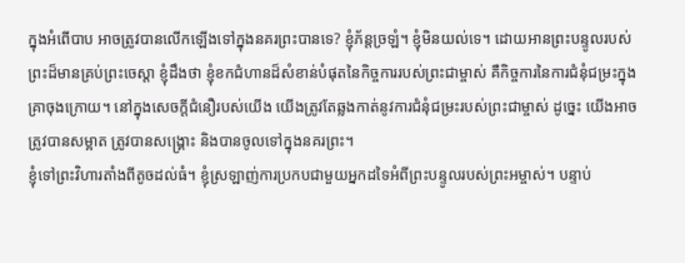ក្នុងអំពើបាប អាចត្រូវបានលើកឡើងទៅក្នុងនគរព្រះបានទេ? ខ្ញុំភ័ន្តច្រឡំ។ ខ្ញុំមិនយល់ទេ។ ដោយអានព្រះបន្ទូលរបស់ព្រះដ៏មានគ្រប់ព្រះចេស្តា ខ្ញុំដឹងថា ខ្ញុំខកជំហានដ៏សំខាន់បំផុតនៃកិច្ចការរបស់ព្រះជាម្ចាស់ គឺកិច្ចការនៃការជំនុំជម្រះក្នុងគ្រាចុងក្រោយ។ នៅក្នុងសេចក្ដីជំនឿរបស់យើង យើងត្រូវតែឆ្លងកាត់នូវការជំនុំជម្រះរបស់ព្រះជាម្ចាស់ ដូច្នេះ យើងអាចត្រូវបានសម្អាត ត្រូវបានសង្គ្រោះ និងបានចូលទៅក្នុងនគរព្រះ។
ខ្ញុំទៅព្រះវិហារតាំងពីតូចដល់ធំ។ ខ្ញុំស្រឡាញ់ការប្រកបជាមួយអ្នកដទៃអំពីព្រះបន្ទូលរបស់ព្រះអម្ចាស់។ បន្ទាប់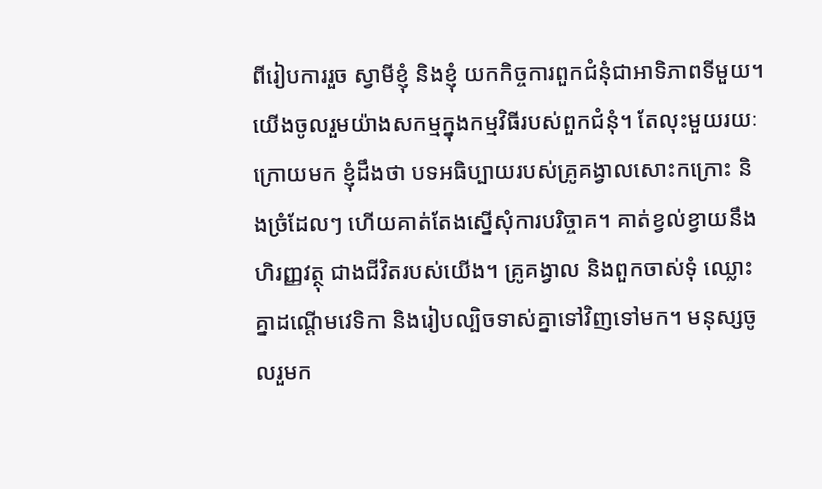ពីរៀបការរួច ស្វាមីខ្ញុំ និងខ្ញុំ យកកិច្ចការពួកជំនុំជាអាទិភាពទីមួយ។ យើងចូលរួមយ៉ាងសកម្មក្នុងកម្មវិធីរបស់ពួកជំនុំ។ តែលុះមួយរយៈក្រោយមក ខ្ញុំដឹងថា បទអធិប្បាយរបស់គ្រូគង្វាលសោះកក្រោះ និងច្រំដែលៗ ហើយគាត់តែងស្នើសុំការបរិច្ចាគ។ គាត់ខ្វល់ខ្វាយនឹងហិរញ្ញវត្ថុ ជាងជីវិតរបស់យើង។ គ្រូគង្វាល និងពួកចាស់ទុំ ឈ្លោះគ្នាដណ្ដើមវេទិកា និងរៀបល្បិចទាស់គ្នាទៅវិញទៅមក។ មនុស្សចូលរួមក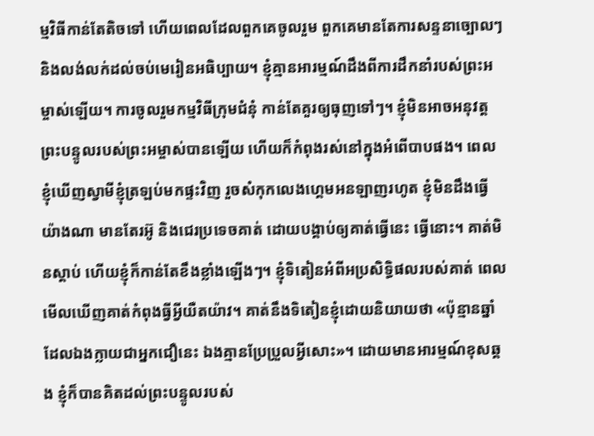ម្មវិធីកាន់តែតិចទៅ ហើយពេលដែលពួកគេចូលរួម ពួកគេមានតែការសន្ទនាច្បោលៗ និងលង់លក់ដល់ចប់មេរៀនអធិប្បាយ។ ខ្ញុំគ្មានអារម្មណ៍ដឹងពីការដឹកនាំរបស់ព្រះអម្ចាស់ឡើយ។ ការចូលរួមកម្មវិធីក្រុមជំនុំ កាន់តែគួរឲ្យធុញទៅៗ។ ខ្ញុំមិនអាចអនុវត្ដព្រះបន្ទូលរបស់ព្រះអម្ចាស់បានឡើយ ហើយក៏កំពុងរស់នៅក្នុងអំពើបាបផង។ ពេលខ្ញុំឃើញស្វាមីខ្ញុំត្រឡប់មកផ្ទះវិញ រួចសំកុកលេងហ្គេមអនឡាញរហូត ខ្ញុំមិនដឹងធ្វើយ៉ាងណា មានតែរអ៊ូ និងជេរប្រទេចគាត់ ដោយបង្គាប់ឲ្យគាត់ធ្វើនេះ ធ្វើនោះ។ គាត់មិនស្ដាប់ ហើយខ្ញុំក៏កាន់តែខឹងខ្លាំងឡើងៗ។ ខ្ញុំទិតៀនអំពីអប្រសិទ្ធិផលរបស់គាត់ ពេលមើលឃើញគាត់កំពុងធ្វីអ្វីយឺតយ៉ាវ។ គាត់នឹងទិតៀនខ្ញុំដោយនិយាយថា «ប៉ុន្មានឆ្នាំដែលឯងក្លាយជាអ្នកជឿនេះ ឯងគ្មានប្រែប្រួលអ្វីសោះ»។ ដោយមានអារម្មណ៍ខុសឆ្គង ខ្ញុំក៏បានគិតដល់ព្រះបន្ទូលរបស់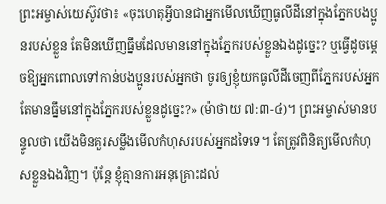ព្រះអម្ចាស់យេស៊ូវថា៖ «ចុះហេតុអ្វីបានជាអ្នកមើលឃើញធូលីដីនៅក្នុងភ្នែកបងប្អូនរបស់ខ្លួន តែមិនឃើញធ្នឹមដែលមាននៅក្នុងភ្នែករបស់ខ្លួនឯងដូច្នេះ? ឬធ្វើដូចម្ដេចឱ្យអ្នកពោលទៅកាន់បងប្អូនរបស់អ្នកថា ចូរឲ្យខ្ញុំយកធូលីដីចេញពីភ្នែករបស់អ្នក តែមានធ្នឹមនៅក្នុងភ្នែករបស់ខ្លួនដូច្នេះ?» (ម៉ាថាយ ៧:៣-៤)។ ព្រះអម្ចាស់មានបន្ទូលថា យើងមិនគួរសម្លឹងមើលកំហុសរបស់អ្នកដទៃទេ។ តែត្រូវពិនិត្យមើលកំហុសខ្លួនឯងវិញ។ ប៉ុន្តែ ខ្ញុំគ្មានការអនុគ្រោះដល់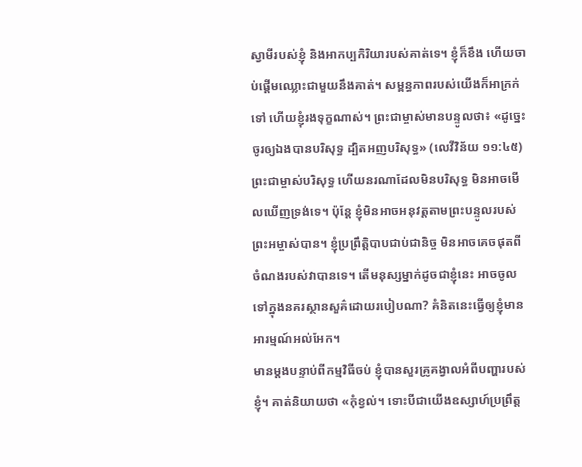ស្វាមីរបស់ខ្ញុំ និងអាកប្បកិរិយារបស់គាត់ទេ។ ខ្ញុំក៏ខឹង ហើយចាប់ផ្ដើមឈ្លោះជាមួយនឹងគាត់។ សម្ពន្ធភាពរបស់យើងក៏អាក្រក់ទៅ ហើយខ្ញុំរងទុក្ខណាស់។ ព្រះជាម្ចាស់មានបន្ទូលថា៖ «ដូច្នេះ ចូរឲ្យឯងបានបរិសុទ្ធ ដ្បិតអញបរិសុទ្ធ» (លេវីវិន័យ ១១:៤៥) ព្រះជាម្ចាស់បរិសុទ្ធ ហើយនរណាដែលមិនបរិសុទ្ធ មិនអាចមើលឃើញទ្រង់ទេ។ ប៉ុន្តែ ខ្ញុំមិនអាចអនុវត្ដតាមព្រះបន្ទូលរបស់ព្រះអម្ចាស់បាន។ ខ្ញុំប្រព្រឹត្តិបាបជាប់ជានិច្ច មិនអាចគេចផុតពីចំណងរបស់វាបានទេ។ តើមនុស្សម្នាក់ដូចជាខ្ញុំនេះ អាចចូលទៅក្នុងនគរស្ថានសួគ៌ដោយរបៀបណា? គំនិតនេះធ្វើឲ្យខ្ញុំមានអារម្មណ៍អល់អែក។
មានម្ដងបន្ទាប់ពីកម្មវិធីចប់ ខ្ញុំបានសួរគ្រូគង្វាលអំពីបញ្ហារបស់ខ្ញុំ។ គាត់និយាយថា «កុំខ្វល់។ ទោះបីជាយើងឧស្សាហ៍ប្រព្រឹត្ត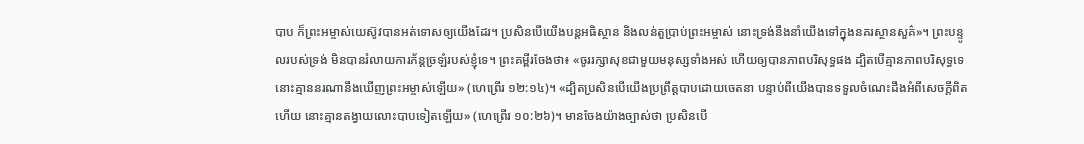បាប ក៏ព្រះអម្ចាស់យេស៊ូវបានអត់ទោសឲ្យយើងដែរ។ ប្រសិនបើយើងបន្តអធិស្ថាន និងលន់តួប្រាប់ព្រះអម្ចាស់ នោះទ្រង់នឹងនាំយើងទៅក្នុងនគរស្ថានសួគ៌»។ ព្រះបន្ទូលរបស់ទ្រង់ មិនបានរំលាយការភ័ន្តច្រឡំរបស់ខ្ញុំទេ។ ព្រះគម្ពីរចែងថា៖ «ចូររក្សាសុខជាមួយមនុស្សទាំងអស់ ហើយឲ្យបានភាពបរិសុទ្ធផង ដ្បិតបើគ្មានភាពបរិសុទ្ធទេ នោះគ្មាននរណានឹងឃើញព្រះអម្ចាស់ឡើយ» (ហេព្រើរ ១២:១៤)។ «ដ្បិតប្រសិនបើយើងប្រព្រឹត្តបាបដោយចេតនា បន្ទាប់ពីយើងបានទទួលចំណេះដឹងអំពីសេចក្ដីពិតហើយ នោះគ្មានតង្វាយលោះបាបទៀតឡើយ» (ហេព្រើរ ១០:២៦)។ មានចែងយ៉ាងច្បាស់ថា ប្រសិនបើ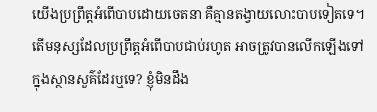យើងប្រព្រឹត្តអំពើបាបដោយចេតនា គឺគ្មានតង្វាយលោះបាបទៀតទេ។ តើមនុស្សដែលប្រព្រឹត្តអំពើបាបជាប់រហូត អាចត្រូវបានលើកឡើងទៅក្នុងស្ថានសួគ៌ដែរឬទេ? ខ្ញុំមិនដឹង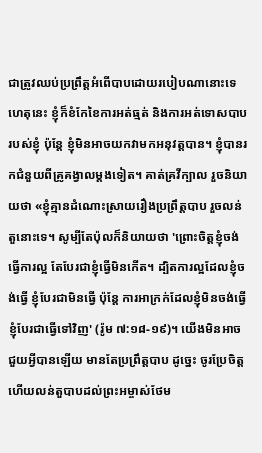ជាត្រូវឈប់ប្រព្រឹត្តអំពើបាបដោយរបៀបណានោះទេ ហេតុនេះ ខ្ញុំក៏ខំកែខៃការអត់ធ្មត់ និងការអត់ទោសបាបរបស់ខ្ញុំ ប៉ុន្តែ ខ្ញុំមិនអាចយកវាមកអនុវត្តបាន។ ខ្ញុំបានរកជំនួយពីគ្រូគង្វាលម្ដងទៀត។ គាត់គ្រវីក្បាល រួចនិយាយថា «ខ្ញុំគ្មានដំណោះស្រាយរឿងប្រព្រឹត្តបាប រួចលន់តួនោះទេ។ សូម្បីតែប៉ុលក៏និយាយថា 'ព្រោះចិត្តខ្ញុំចង់ធ្វើការល្អ តែបែរជាខ្ញុំធ្វើមិនកើត។ ដ្បិតការល្អដែលខ្ញុំចង់ធ្វើ ខ្ញុំបែរជាមិនធ្វើ ប៉ុន្តែ ការអាក្រក់ដែលខ្ញុំមិនចង់ធ្វើ ខ្ញុំបែរជាធ្វើទៅវិញ' (រ៉ូម ៧:១៨-១៩)។ យើងមិនអាចជួយអ្វីបានឡើយ មានតែប្រព្រឹត្តបាប ដូច្នេះ ចូរប្រែចិត្ត ហើយលន់តួបាបដល់ព្រះអម្ចាស់ថែម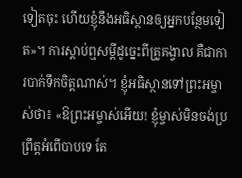ទៀតចុះ ហើយខ្ញុំនឹងអធិស្ថានឲ្យអ្នកបន្ថែមទៀត»។ ការស្ដាប់ឮសម្ដីដូច្នេះពីគ្រូគង្វាល គឺជាការបាក់ទឹកចិត្ដណាស់។ ខ្ញុំអធិស្ថានទៅព្រះអម្ចាស់ថា៖ «ឱព្រះអម្ចាស់អើយ! ខ្ញុំម្ចាស់មិនចង់ប្រព្រឹត្តអំពើបាបទេ តែ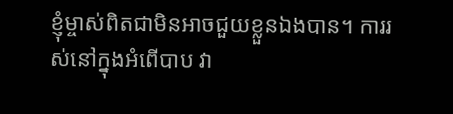ខ្ញុំម្ចាស់ពិតជាមិនអាចជួយខ្លួនឯងបាន។ ការរស់នៅក្នុងអំពើបាប វា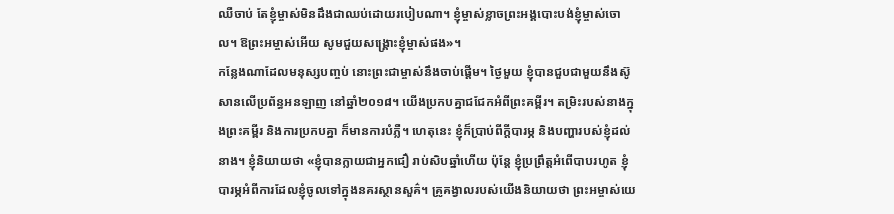ឈឺចាប់ តែខ្ញុំម្ចាស់មិនដឹងជាឈប់ដោយរបៀបណា។ ខ្ញុំម្ចាស់ខ្លាចព្រះអង្គបោះបង់ខ្ញុំម្ចាស់ចោល។ ឱព្រះអម្ចាស់អើយ សូមជួយសង្គ្រោះខ្ញុំម្ចាស់ផង»។
កន្លែងណាដែលមនុស្សបញ្ចប់ នោះព្រះជាម្ចាស់នឹងចាប់ផ្ដើម។ ថ្ងៃមួយ ខ្ញុំបានជួបជាមួយនឹងស៊ូសានលើប្រព័ន្ធអនឡាញ នៅឆ្នាំ២០១៨។ យើងប្រកបគ្នាជជែកអំពីព្រះគម្ពីរ។ តម្រិះរបស់នាងក្នុងព្រះគម្ពីរ និងការប្រកបគ្នា ក៏មានការបំភ្លឺ។ ហេតុនេះ ខ្ញុំក៏ប្រាប់ពីក្ដីបារម្ភ និងបញ្ហារបស់ខ្ញុំដល់នាង។ ខ្ញុំនិយាយថា «ខ្ញុំបានក្លាយជាអ្នកជឿ រាប់សិបឆ្នាំហើយ ប៉ុន្តែ ខ្ញុំប្រព្រឹត្តអំពើបាបរហូត ខ្ញុំបារម្ភអំពីការដែលខ្ញុំចូលទៅក្នុងនគរស្ថានសួគ៌។ គ្រូគង្វាលរបស់យើងនិយាយថា ព្រះអម្ចាស់យេ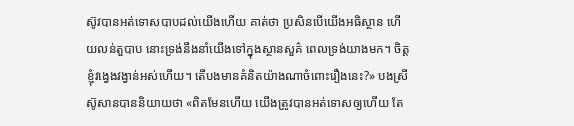ស៊ូវបានអត់ទោសបាបដល់យើងហើយ គាត់ថា ប្រសិនបើយើងអធិស្ថាន ហើយលន់តួបាប នោះទ្រង់នឹងនាំយើងទៅក្នុងស្ថានសួគ៌ ពេលទ្រង់យាងមក។ ចិត្តខ្ញុំវង្វេងវង្វាន់អស់ហើយ។ តើបងមានគំនិតយ៉ាងណាចំពោះរឿងនេះ?» បងស្រីស៊ូសានបាននិយាយថា «ពិតមែនហើយ យើងត្រូវបានអត់ទោសឲ្យហើយ តែ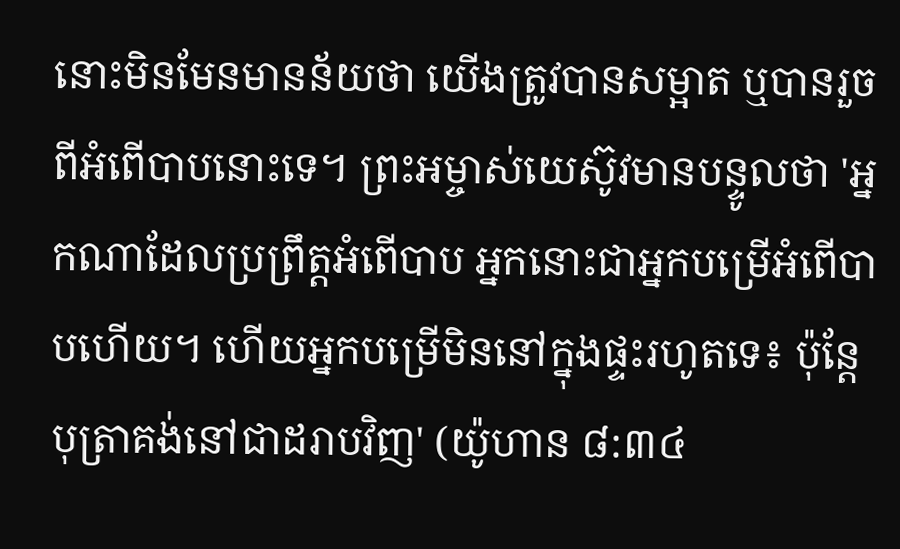នោះមិនមែនមានន័យថា យើងត្រូវបានសម្អាត ឬបានរួចពីអំពើបាបនោះទេ។ ព្រះអម្ចាស់យេស៊ូវមានបន្ទូលថា 'អ្នកណាដែលប្រព្រឹត្តអំពើបាប អ្នកនោះជាអ្នកបម្រើអំពើបាបហើយ។ ហើយអ្នកបម្រើមិននៅក្នុងផ្ទះរហូតទេ៖ ប៉ុន្តែ បុត្រាគង់នៅជាដរាបវិញ' (យ៉ូហាន ៨:៣៤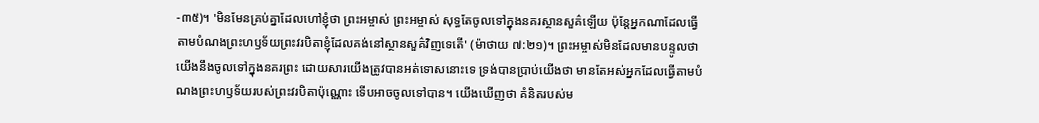-៣៥)។ 'មិនមែនគ្រប់គ្នាដែលហៅខ្ញុំថា ព្រះអម្ចាស់ ព្រះអម្ចាស់ សុទ្ធតែចូលទៅក្នុងនគរស្ថានសួគ៌ឡើយ ប៉ុន្តែអ្នកណាដែលធ្វើតាមបំណងព្រះហឫទ័យព្រះវរបិតាខ្ញុំដែលគង់នៅស្ថានសួគ៌វិញទេតើ' (ម៉ាថាយ ៧:២១)។ ព្រះអម្ចាស់មិនដែលមានបន្ទូលថា យើងនឹងចូលទៅក្នុងនគរព្រះ ដោយសារយើងត្រូវបានអត់ទោសនោះទេ ទ្រង់បានប្រាប់យើងថា មានតែអស់អ្នកដែលធ្វើតាមបំណងព្រះហឫទ័យរបស់ព្រះវរបិតាប៉ុណ្ណោះ ទើបអាចចូលទៅបាន។ យើងឃើញថា គំនិតរបស់ម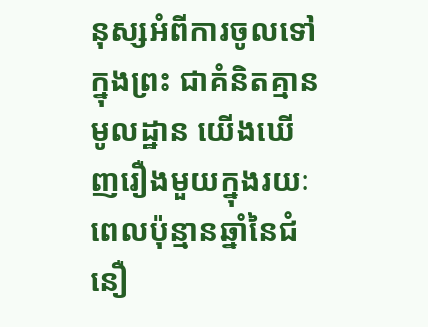នុស្សអំពីការចូលទៅក្នុងព្រះ ជាគំនិតគ្មានមូលដ្ឋាន យើងឃើញរឿងមួយក្នុងរយៈពេលប៉ុន្មានឆ្នាំនៃជំនឿ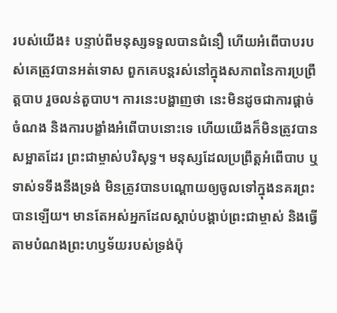របស់យើង៖ បន្ទាប់ពីមនុស្សទទួលបានជំនឿ ហើយអំពើបាបរបស់គេត្រូវបានអត់ទោស ពួកគេបន្តរស់នៅក្នុងសភាពនៃការប្រព្រឹត្តបាប រួចលន់តួបាប។ ការនេះបង្ហាញថា នេះមិនដូចជាការផ្ដាច់ចំណង និងការបង្ខាំងអំពើបាបនោះទេ ហើយយើងក៏មិនត្រូវបានសម្អាតដែរ ព្រះជាម្ចាស់បរិសុទ្ធ។ មនុស្សដែលប្រព្រឹត្តអំពើបាប ឬទាស់ទទឹងនឹងទ្រង់ មិនត្រូវបានបណ្ដោយឲ្យចូលទៅក្នុងនគរព្រះបានឡើយ។ មានតែអស់អ្នកដែលស្ដាប់បង្គាប់ព្រះជាម្ចាស់ និងធ្វើតាមបំណងព្រះហឫទ័យរបស់ទ្រង់ប៉ុ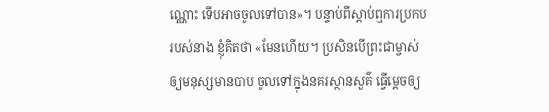ណ្ណោះ ទើបអាចចូលទៅបាន»។ បន្ទាប់ពីស្ដាប់ឮការប្រកបរបស់នាង ខ្ញុំគិតថា «មែនហើយ។ ប្រសិនបើព្រះជាម្ចាស់ឲ្យមនុស្សមានបាប ចូលទៅក្នុងនគរស្ថានសួគ៌ ធ្វើម្ដេចឲ្យ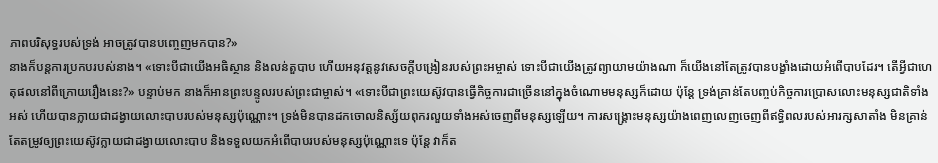ភាពបរិសុទ្ធរបស់ទ្រង់ អាចត្រូវបានបញ្ចេញមកបាន?»
នាងក៏បន្តការប្រកបរបស់នាង។ «ទោះបីជាយើងអធិស្ថាន និងលន់តួបាប ហើយអនុវត្ដនូវសេចក្ដីបង្រៀនរបស់ព្រះអម្ចាស់ ទោះបីជាយើងត្រូវព្យាយាមយ៉ាងណា ក៏យើងនៅតែត្រូវបានបង្ខាំងដោយអំពើបាបដែរ។ តើអ្វីជាហេតុផលនៅពីក្រោយរឿងនេះ?» បន្ទាប់មក នាងក៏អានព្រះបន្ទូលរបស់ព្រះជាម្ចាស់។ «ទោះបីជាព្រះយេស៊ូវបានធ្វើកិច្ចការជាច្រើននៅក្នុងចំណោមមនុស្សក៏ដោយ ប៉ុន្តែ ទ្រង់គ្រាន់តែបញ្ចប់កិច្ចការប្រោសលោះមនុស្សជាតិទាំងអស់ ហើយបានក្លាយជាដង្វាយលោះបាបរបស់មនុស្សប៉ុណ្ណោះ។ ទ្រង់មិនបានដកចោលនិស្ស័យពុករលួយទាំងអស់ចេញពីមនុស្សឡើយ។ ការសង្រ្គោះមនុស្សយ៉ាងពេញលេញចេញពីឥទ្ធិពលរបស់អារក្សសាតាំង មិនគ្រាន់តែតម្រូវឲ្យព្រះយេស៊ូវក្លាយជាដង្វាយលោះបាប និងទទួលយកអំពើបាបរបស់មនុស្សប៉ុណ្ណោះទេ ប៉ុន្តែ វាក៏ត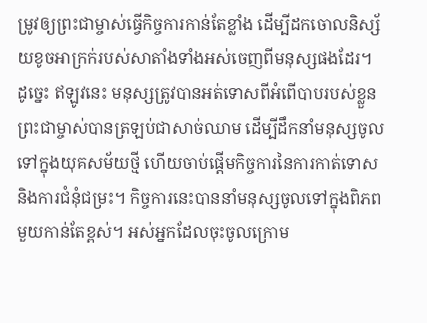ម្រូវឲ្យព្រះជាម្ចាស់ធ្វើកិច្ចការកាន់តែខ្លាំង ដើម្បីដកចោលនិស្ស័យខូចអាក្រក់របស់សាតាំងទាំងអស់ចេញពីមនុស្សផងដែរ។ ដូច្នេះ ឥឡូវនេះ មនុស្សត្រូវបានអត់ទោសពីអំពើបាបរបស់ខ្លួន ព្រះជាម្ចាស់បានត្រឡប់ជាសាច់ឈាម ដើម្បីដឹកនាំមនុស្សចូលទៅក្នុងយុគសម័យថ្មី ហើយចាប់ផ្ដើមកិច្ចការនៃការកាត់ទោស និងការជំនុំជម្រះ។ កិច្ចការនេះបាននាំមនុស្សចូលទៅក្នុងពិភពមួយកាន់តែខ្ពស់។ អស់អ្នកដែលចុះចូលក្រោម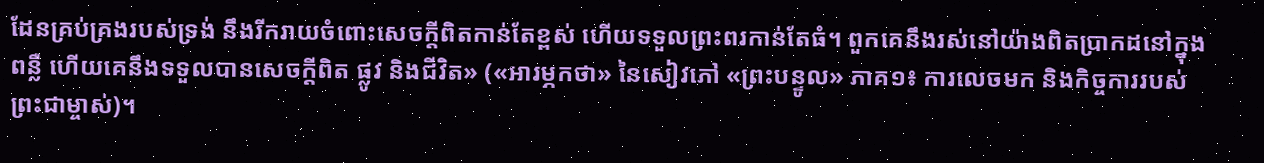ដែនគ្រប់គ្រងរបស់ទ្រង់ នឹងរីករាយចំពោះសេចក្តីពិតកាន់តែខ្ពស់ ហើយទទួលព្រះពរកាន់តែធំ។ ពួកគេនឹងរស់នៅយ៉ាងពិតប្រាកដនៅក្នុងពន្លឺ ហើយគេនឹងទទួលបានសេចក្តីពិត ផ្លូវ និងជីវិត» («អារម្ភកថា» នៃសៀវភៅ «ព្រះបន្ទូល» ភាគ១៖ ការលេចមក និងកិច្ចការរបស់ព្រះជាម្ចាស់)។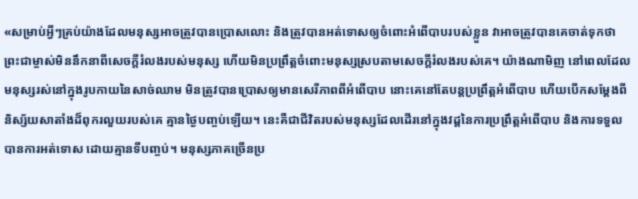«សម្រាប់អ្វីៗគ្រប់យ៉ាងដែលមនុស្សអាចត្រូវបានប្រោសលោះ និងត្រូវបានអត់ទោសឲ្យចំពោះអំពើបាបរបស់ខ្លួន វាអាចត្រូវបានគេចាត់ទុកថា ព្រះជាម្ចាស់មិននឹកនាពីសេចក្តីរំលងរបស់មនុស្ស ហើយមិនប្រព្រឹត្តចំពោះមនុស្សស្របតាមសេចក្តីរំលងរបស់គេ។ យ៉ាងណាមិញ នៅពេលដែលមនុស្សរស់នៅក្នុងរូបកាយនៃសាច់ឈាម មិនត្រូវបានប្រោសឲ្យមានសេរីភាពពីអំពើបាប នោះគេនៅតែបន្តប្រព្រឹត្តអំពើបាប ហើយបើកសម្ដែងពីនិស្ស័យសាតាំងដ៏ពុករលួយរបស់គេ គ្មានថ្ងៃបញ្ចប់ឡើយ។ នេះគឺជាជីវិតរបស់មនុស្សដែលដើរនៅក្នុងវដ្ដនៃការប្រព្រឹត្តអំពើបាប និងការទទួលបានការអត់ទោស ដោយគ្មានទីបញ្ចប់។ មនុស្សភាគច្រើនប្រ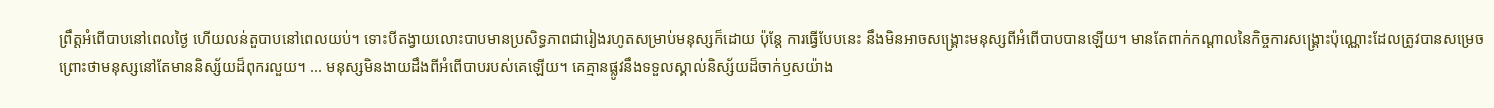ព្រឹត្តអំពើបាបនៅពេលថ្ងៃ ហើយលន់តួបាបនៅពេលយប់។ ទោះបីតង្វាយលោះបាបមានប្រសិទ្ធភាពជារៀងរហូតសម្រាប់មនុស្សក៏ដោយ ប៉ុន្តែ ការធ្វើបែបនេះ នឹងមិនអាចសង្រ្គោះមនុស្សពីអំពើបាបបានឡើយ។ មានតែពាក់កណ្ដាលនៃកិច្ចការសង្រ្គោះប៉ុណ្ណោះដែលត្រូវបានសម្រេច ព្រោះថាមនុស្សនៅតែមាននិស្ស័យដ៏ពុករលួយ។ ... មនុស្សមិនងាយដឹងពីអំពើបាបរបស់គេឡើយ។ គេគ្មានផ្លូវនឹងទទួលស្គាល់និស្ស័យដ៏ចាក់ឫសយ៉ាង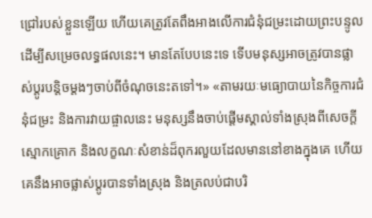ជ្រៅរបស់ខ្លួនឡើយ ហើយគេត្រូវតែពឹងអាងលើការជំនុំជម្រះដោយព្រះបន្ទូល ដើម្បីសម្រេចលទ្ធផលនេះ។ មានតែបែបនេះទេ ទើបមនុស្សអាចត្រូវបានផ្លាស់ប្ដូរបន្ដិចម្ដងៗចាប់ពីចំណុចនេះតទៅ។» «តាមរយៈមធ្យោបាយនៃកិច្ចការជំនុំជម្រះ និងការវាយផ្ចាលនេះ មនុស្សនឹងចាប់ផ្ដើមស្គាល់ទាំងស្រុងពីសេចក្តីស្មោកគ្រោក និងលក្ខណៈសំខាន់ដ៏ពុករលួយដែលមាននៅខាងក្នុងគេ ហើយគេនឹងអាចផ្លាស់ប្ដូរបានទាំងស្រុង និងត្រលប់ជាបរិ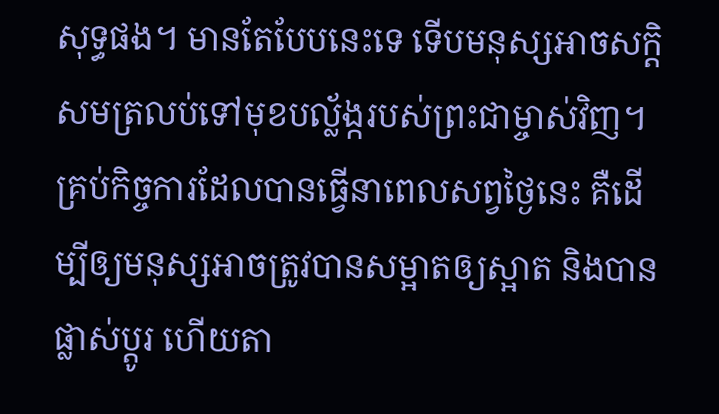សុទ្ធផង។ មានតែបែបនេះទេ ទើបមនុស្សអាចសក្ដិសមត្រលប់ទៅមុខបល្ល័ង្ករបស់ព្រះជាម្ចាស់វិញ។ គ្រប់កិច្ចការដែលបានធ្វើនាពេលសព្វថ្ងៃនេះ គឺដើម្បីឲ្យមនុស្សអាចត្រូវបានសម្អាតឲ្យស្អាត និងបានផ្លាស់ប្ដូរ ហើយតា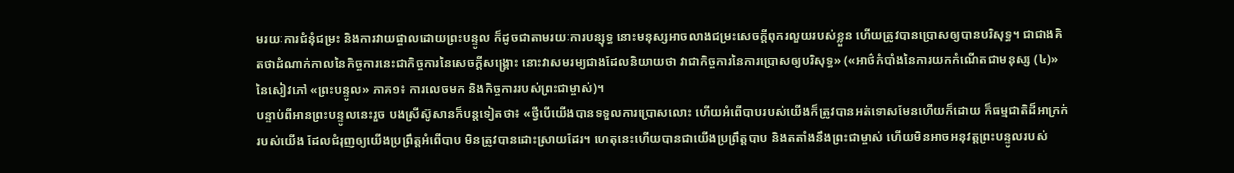មរយៈការជំនុំជម្រះ និងការវាយផ្ចាលដោយព្រះបន្ទូល ក៏ដូចជាតាមរយៈការបន្សុទ្ធ នោះមនុស្សអាចលាងជម្រះសេចក្តីពុករលួយរបស់ខ្លួន ហើយត្រូវបានប្រោសឲ្យបានបរិសុទ្ធ។ ជាជាងគិតថាដំណាក់កាលនៃកិច្ចការនេះជាកិច្ចការនៃសេចក្តីសង្រ្គោះ នោះវាសមរម្យជាងដែលនិយាយថា វាជាកិច្ចការនៃការប្រោសឲ្យបរិសុទ្ធ» («អាថ៌កំបាំងនៃការយកកំណើតជាមនុស្ស (៤)» នៃសៀវភៅ «ព្រះបន្ទូល» ភាគ១៖ ការលេចមក និងកិច្ចការរបស់ព្រះជាម្ចាស់)។
បន្ទាប់ពីអានព្រះបន្ទូលនេះរួច បងស្រីស៊ូសានក៏បន្តទៀតថា៖ «ថ្វីបើយើងបានទទួលការប្រោសលោះ ហើយអំពើបាបរបស់យើងក៏ត្រូវបានអត់ទោសមែនហើយក៏ដោយ ក៏ធម្មជាតិដ៏អាក្រក់របស់យើង ដែលជំរុញឲ្យយើងប្រព្រឹត្តអំពើបាប មិនត្រូវបានដោះស្រាយដែរ។ ហេតុនេះហើយបានជាយើងប្រព្រឹត្តបាប និងតតាំងនឹងព្រះជាម្ចាស់ ហើយមិនអាចអនុវត្ដព្រះបន្ទូលរបស់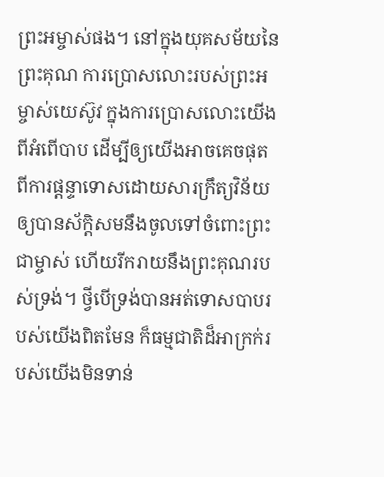ព្រះអម្ចាស់ផង។ នៅក្នុងយុគសម័យនៃព្រះគុណ ការប្រោសលោះរបស់ព្រះអម្ចាស់យេស៊ូវ ក្នុងការប្រោសលោះយើងពីអំពើបាប ដើម្បីឲ្យយើងអាចគេចផុតពីការផ្ដន្ទាទោសដោយសារក្រឹត្យវិន័យ ឲ្យបានស័ក្ដិសមនឹងចូលទៅចំពោះព្រះជាម្ចាស់ ហើយរីករាយនឹងព្រះគុណរបស់ទ្រង់។ ថ្វីបើទ្រង់បានអត់ទោសបាបរបស់យើងពិតមែន ក៏ធម្មជាតិដ៏អាក្រក់របស់យើងមិនទាន់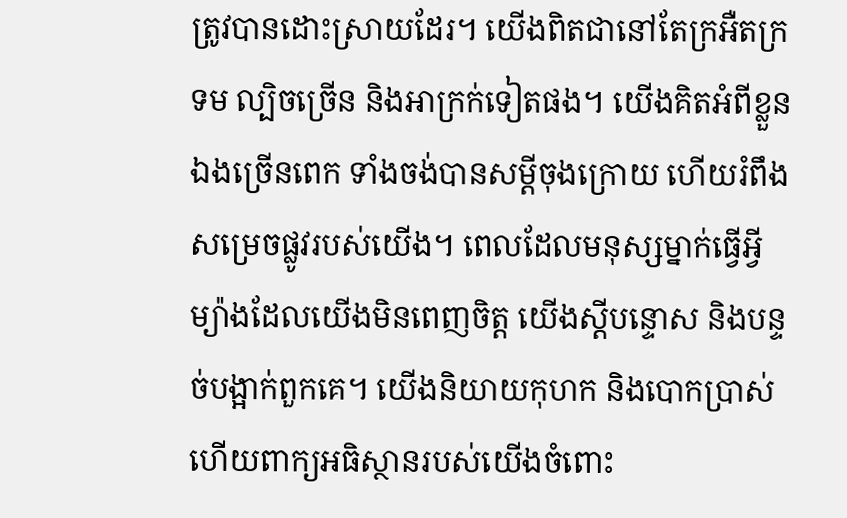ត្រូវបានដោះស្រាយដែរ។ យើងពិតជានៅតែក្រអឺតក្រទម ល្បិចច្រើន និងអាក្រក់ទៀតផង។ យើងគិតអំពីខ្លួនឯងច្រើនពេក ទាំងចង់បានសម្ដីចុងក្រោយ ហើយរំពឹងសម្រេចផ្លូវរបស់យើង។ ពេលដែលមនុស្សម្នាក់ធ្វើអ្វីម្យ៉ាងដែលយើងមិនពេញចិត្ត យើងស្ដីបន្ទោស និងបន្ទច់បង្អាក់ពួកគេ។ យើងនិយាយកុហក និងបោកប្រាស់ ហើយពាក្យអធិស្ថានរបស់យើងចំពោះ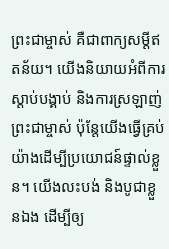ព្រះជាម្ចាស់ គឺជាពាក្យសម្ដីឥតន័យ។ យើងនិយាយអំពីការស្ដាប់បង្គាប់ និងការស្រឡាញ់ព្រះជាម្ចាស់ ប៉ុន្តែយើងធ្វើគ្រប់យ៉ាងដើម្បីប្រយោជន៍ផ្ទាល់ខ្លួន។ យើងលះបង់ និងបូជាខ្លួនឯង ដើម្បីឲ្យ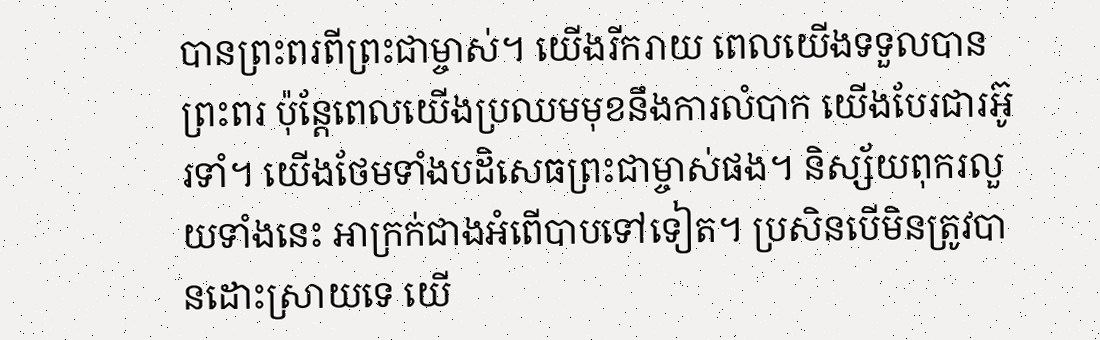បានព្រះពរពីព្រះជាម្ចាស់។ យើងរីករាយ ពេលយើងទទួលបានព្រះពរ ប៉ុន្តែពេលយើងប្រឈមមុខនឹងការលំបាក យើងបែរជារអ៊ូរទាំ។ យើងថែមទាំងបដិសេធព្រះជាម្ចាស់ផង។ និស្ស័យពុករលួយទាំងនេះ អាក្រក់ជាងអំពើបាបទៅទៀត។ ប្រសិនបើមិនត្រូវបានដោះស្រាយទេ យើ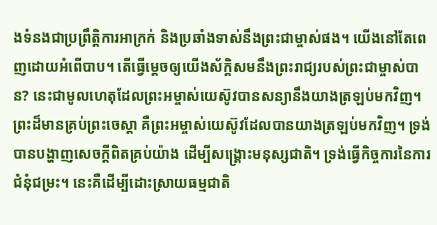ងទំនងជាប្រព្រឹត្តិការអាក្រក់ និងប្រឆាំងទាស់នឹងព្រះជាម្ចាស់ផង។ យើងនៅតែពេញដោយអំពើបាប។ តើធ្វើម្ដេចឲ្យយើងស័ក្ដិសមនឹងព្រះរាជ្យរបស់ព្រះជាម្ចាស់បាន? នេះជាមូលហេតុដែលព្រះអម្ចាស់យេស៊ូវបានសន្យានឹងយាងត្រឡប់មកវិញ។ ព្រះដ៏មានគ្រប់ព្រះចេស្តា គឺព្រះអម្ចាស់យេស៊ូវដែលបានយាងត្រឡប់មកវិញ។ ទ្រង់បានបង្ហាញសេចក្ដីពិតគ្រប់យ៉ាង ដើម្បីសង្គ្រោះមនុស្សជាតិ។ ទ្រង់ធ្វើកិច្ចការនៃការជំនុំជម្រះ។ នេះគឺដើម្បីដោះស្រាយធម្មជាតិ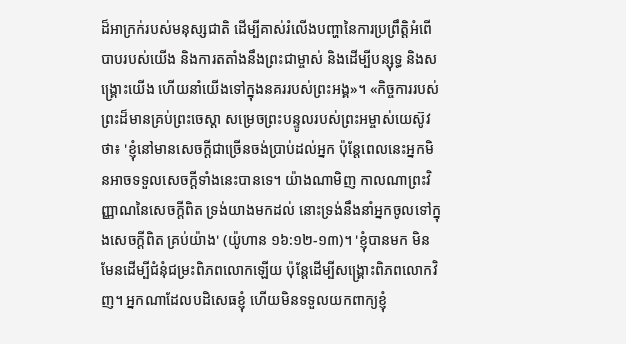ដ៏អាក្រក់របស់មនុស្សជាតិ ដើម្បីគាស់រំលើងបញ្ហានៃការប្រព្រឹត្ដិអំពើបាបរបស់យើង និងការតតាំងនឹងព្រះជាម្ចាស់ និងដើម្បីបន្សុទ្ធ និងសង្គ្រោះយើង ហើយនាំយើងទៅក្នុងនគររបស់ព្រះអង្គ»។ «កិច្ចការរបស់ព្រះដ៏មានគ្រប់ព្រះចេស្តា សម្រេចព្រះបន្ទូលរបស់ព្រះអម្ចាស់យេស៊ូវថា៖ 'ខ្ញុំនៅមានសេចក្ដីជាច្រើនចង់ប្រាប់ដល់អ្នក ប៉ុន្តែពេលនេះអ្នកមិនអាចទទួលសេចក្ដីទាំងនេះបានទេ។ យ៉ាងណាមិញ កាលណាព្រះវិញ្ញាណនៃសេចក្ដីពិត ទ្រង់យាងមកដល់ នោះទ្រង់នឹងនាំអ្នកចូលទៅក្នុងសេចក្ដីពិត គ្រប់យ៉ាង' (យ៉ូហាន ១៦:១២-១៣)។ 'ខ្ញុំបានមក មិនមែនដើម្បីជំនុំជម្រះពិភពលោកឡើយ ប៉ុន្តែដើម្បីសង្រ្គោះពិភពលោកវិញ។ អ្នកណាដែលបដិសេធខ្ញុំ ហើយមិនទទួលយកពាក្យខ្ញុំ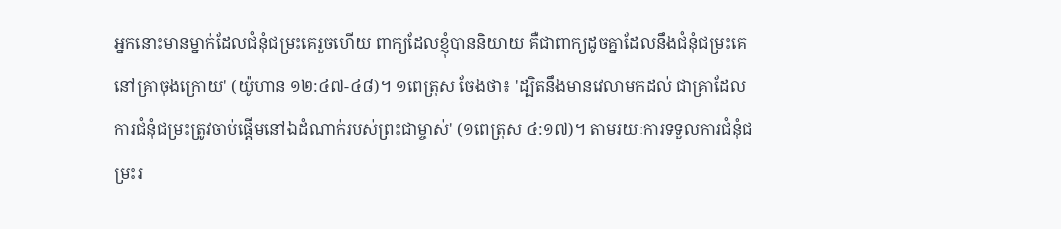អ្នកនោះមានម្នាក់ដែលជំនុំជម្រះគេរួចហើយ ពាក្យដែលខ្ញុំបាននិយាយ គឺជាពាក្យដូចគ្នាដែលនឹងជំនុំជម្រះគេនៅគ្រាចុងក្រោយ' (យ៉ូហាន ១២:៤៧-៤៨)។ ១ពេត្រុស ចែងថា៖ 'ដ្បិតនឹងមានវេលាមកដល់ ជាគ្រាដែលការជំនុំជម្រះត្រូវចាប់ផ្ដើមនៅឯដំណាក់របស់ព្រះជាម្ចាស់' (១ពេត្រុស ៤:១៧)។ តាមរយៈការទទួលការជំនុំជម្រះរ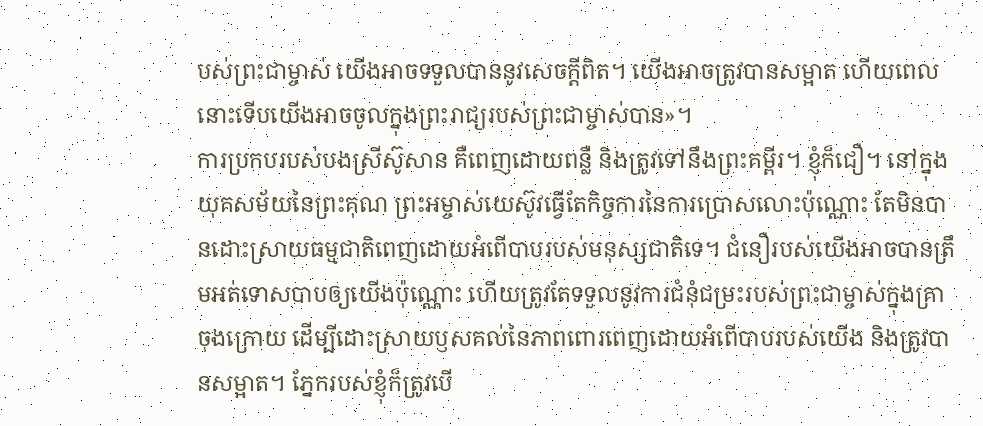បស់ព្រះជាម្ចាស់ យើងអាចទទួលបាននូវសេចក្ដីពិត។ យើងអាចត្រូវបានសម្អាត ហើយពេលនោះទើបយើងអាចចូលក្នុងព្រះរាជ្យរបស់ព្រះជាម្ចាស់បាន»។
ការប្រកបរបស់បងស្រីស៊ូសាន គឺពេញដោយពន្លឺ និងត្រូវទៅនឹងព្រះគម្ពីរ។ ខ្ញុំក៏ជឿ។ នៅក្នុងយុគសម័យនៃព្រះគុណ ព្រះអម្ចាស់យេស៊ូវធ្វើតែកិច្ចការនៃការប្រោសលោះប៉ុណ្ណោះ តែមិនបានដោះស្រាយធម្មជាតិពេញដោយអំពើបាបរបស់មនុស្សជាតិទេ។ ជំនឿរបស់យើងអាចបានត្រឹមអត់ទោសបាបឲ្យយើងប៉ុណ្ណោះ ហើយត្រូវតែទទួលនូវការជំនុំជម្រះរបស់ព្រះជាម្ចាស់ក្នុងគ្រាចុងក្រោយ ដើម្បីដោះស្រាយឫសគល់នៃភាពពោរពេញដោយអំពើបាបរបស់យើង និងត្រូវបានសម្អាត។ ភ្នែករបស់ខ្ញុំក៏ត្រូវបើ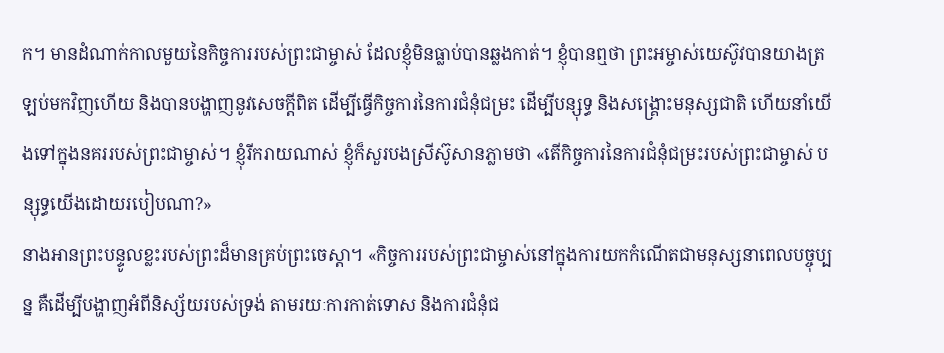ក។ មានដំណាក់កាលមួយនៃកិច្ចការរបស់ព្រះជាម្ចាស់ ដែលខ្ញុំមិនធ្លាប់បានឆ្លងកាត់។ ខ្ញុំបានឮថា ព្រះអម្ចាស់យេស៊ូវបានយាងត្រឡប់មកវិញហើយ និងបានបង្ហាញនូវសេចក្ដីពិត ដើម្បីធ្វើកិច្ចការនៃការជំនុំជម្រះ ដើម្បីបន្សុទ្ធ និងសង្គ្រោះមនុស្សជាតិ ហើយនាំយើងទៅក្នុងនគររបស់ព្រះជាម្ចាស់។ ខ្ញុំរីករាយណាស់ ខ្ញុំក៏សួរបងស្រីស៊ូសានភ្លាមថា «តើកិច្ចការនៃការជំនុំជម្រះរបស់ព្រះជាម្ចាស់ បន្សុទ្ធយើងដោយរបៀបណា?»
នាងអានព្រះបន្ទូលខ្លះរបស់ព្រះដ៏មានគ្រប់ព្រះចេស្តា។ «កិច្ចការរបស់ព្រះជាម្ចាស់នៅក្នុងការយកកំណើតជាមនុស្សនាពេលបច្ចុប្បន្ន គឺដើម្បីបង្ហាញអំពីនិស្ស័យរបស់ទ្រង់ តាមរយៈការកាត់ទោស និងការជំនុំជ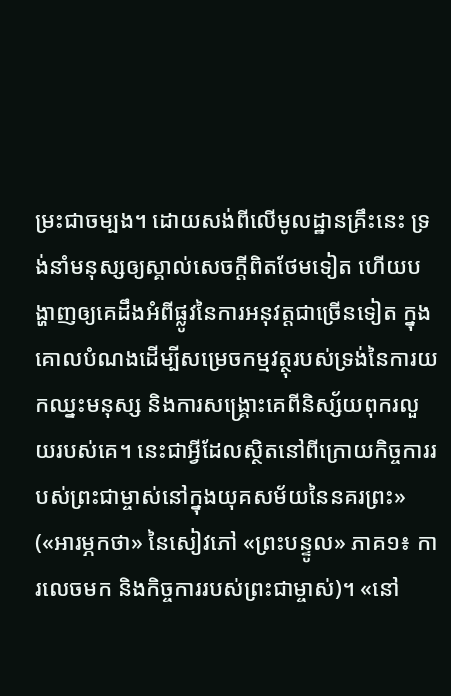ម្រះជាចម្បង។ ដោយសង់ពីលើមូលដ្ឋានគ្រឹះនេះ ទ្រង់នាំមនុស្សឲ្យស្គាល់សេចក្តីពិតថែមទៀត ហើយបង្ហាញឲ្យគេដឹងអំពីផ្លូវនៃការអនុវត្តជាច្រើនទៀត ក្នុងគោលបំណងដើម្បីសម្រេចកម្មវត្ថុរបស់ទ្រង់នៃការយកឈ្នះមនុស្ស និងការសង្រ្គោះគេពីនិស្ស័យពុករលួយរបស់គេ។ នេះជាអ្វីដែលស្ថិតនៅពីក្រោយកិច្ចការរបស់ព្រះជាម្ចាស់នៅក្នុងយុគសម័យនៃនគរព្រះ» («អារម្ភកថា» នៃសៀវភៅ «ព្រះបន្ទូល» ភាគ១៖ ការលេចមក និងកិច្ចការរបស់ព្រះជាម្ចាស់)។ «នៅ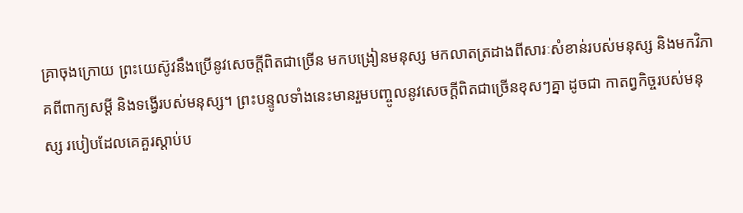គ្រាចុងក្រោយ ព្រះយេស៊ូវនឹងប្រើនូវសេចក្ដីពិតជាច្រើន មកបង្រៀនមនុស្ស មកលាតត្រដាងពីសារៈសំខាន់របស់មនុស្ស និងមកវិភាគពីពាក្យសម្ដី និងទង្វើរបស់មនុស្ស។ ព្រះបន្ទូលទាំងនេះមានរួមបញ្ចូលនូវសេចក្ដីពិតជាច្រើនខុសៗគ្នា ដូចជា កាតព្វកិច្ចរបស់មនុស្ស របៀបដែលគេគួរស្ដាប់ប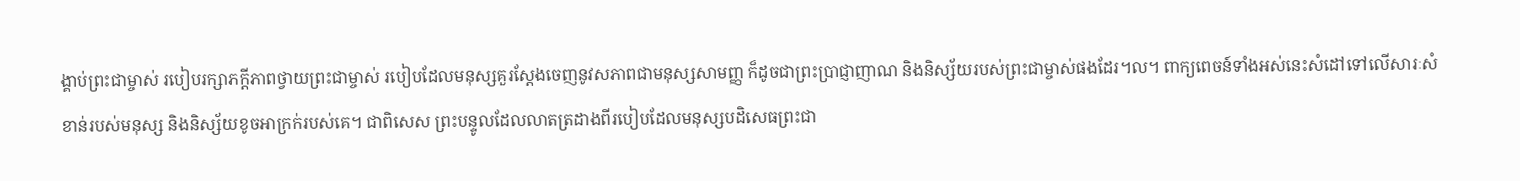ង្គាប់ព្រះជាម្ចាស់ របៀបរក្សាភក្ដីភាពថ្វាយព្រះជាម្ចាស់ របៀបដែលមនុស្សគួរស្ដែងចេញនូវសភាពជាមនុស្សសាមញ្ញ ក៏ដូចជាព្រះប្រាជ្ញាញាណ និងនិស្ស័យរបស់ព្រះជាម្ចាស់ផងដែរ។ល។ ពាក្យពេចន៍ទាំងអស់នេះសំដៅទៅលើសារៈសំខាន់របស់មនុស្ស និងនិស្ស័យខូចអាក្រក់របស់គេ។ ជាពិសេស ព្រះបន្ទូលដែលលាតត្រដាងពីរបៀបដែលមនុស្សបដិសេធព្រះជា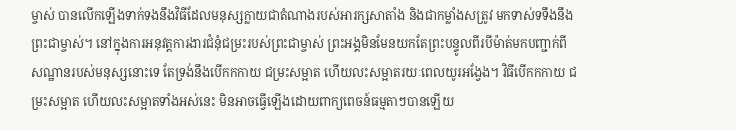ម្ចាស់ បានលើកឡើងទាក់ទងនឹងវិធីដែលមនុស្សក្លាយជាតំណាងរបស់អារក្សសាតាំង និងជាកម្លាំងសត្រូវ មកទាស់ទទឹងនឹងព្រះជាម្ចាស់។ នៅក្នុងការអនុវត្តការងារជំនុំជម្រះរបស់ព្រះជាម្ចាស់ ព្រះអង្គមិនមែនយកតែព្រះបន្ទូលពីរបីម៉ាត់មកបញ្ជាក់ពីសណ្ឋានរបស់មនុស្សនោះទេ តែទ្រង់នឹងបើកកកាយ ជម្រះសម្អាត ហើយលះសម្អាតរយៈពេលយូរអង្វែង។ វិធីបើកកកាយ ជម្រះសម្អាត ហើយលះសម្អាតទាំងអស់នេះ មិនអាចធ្វើឡើងដោយពាក្យពេចន៍ធម្មតាៗបានឡើយ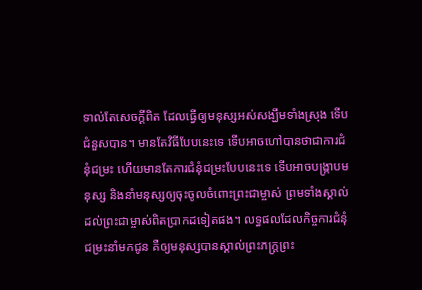ទាល់តែសេចក្ដីពិត ដែលធ្វើឲ្យមនុស្សអស់សង្ឃឹមទាំងស្រុង ទើបជំនួសបាន។ មានតែវិធីបែបនេះទេ ទើបអាចហៅបានថាជាការជំនុំជម្រះ ហើយមានតែការជំនុំជម្រះបែបនេះទេ ទើបអាចបង្ក្រាបមនុស្ស និងនាំមនុស្សឲ្យចុះចូលចំពោះព្រះជាម្ចាស់ ព្រមទាំងស្គាល់ដល់ព្រះជាម្ចាស់ពិតប្រាកដទៀតផង។ លទ្ធផលដែលកិច្ចការជំនុំជម្រះនាំមកជូន គឺឲ្យមនុស្សបានស្គាល់ព្រះភក្ដ្រព្រះ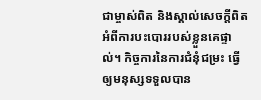ជាម្ចាស់ពិត និងស្គាល់សេចក្ដីពិតអំពីការបះបោររបស់ខ្លួនគេផ្ទាល់។ កិច្ចការនៃការជំនុំជម្រះ ធ្វើឲ្យមនុស្សទទួលបាន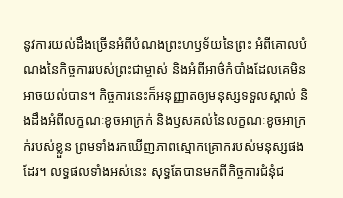នូវការយល់ដឹងច្រើនអំពីបំណងព្រះហឫទ័យនៃព្រះ អំពីគោលបំណងនៃកិច្ចការរបស់ព្រះជាម្ចាស់ និងអំពីអាថ៌កំបាំងដែលគេមិនអាចយល់បាន។ កិច្ចការនេះក៏អនុញ្ញាតឲ្យមនុស្សទទួលស្គាល់ និងដឹងអំពីលក្ខណៈខូចអាក្រក់ និងឫសគល់នៃលក្ខណៈខូចអាក្រក់របស់ខ្លួន ព្រមទាំងរកឃើញភាពស្មោកគ្រោករបស់មនុស្សផងដែរ។ លទ្ធផលទាំងអស់នេះ សុទ្ធតែបានមកពីកិច្ចការជំនុំជ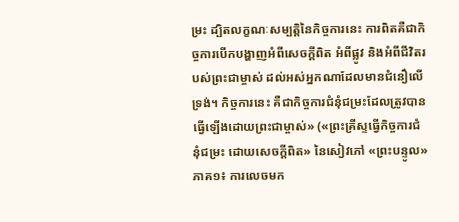ម្រះ ដ្បិតលក្ខណៈសម្បត្តិនៃកិច្ចការនេះ ការពិតគឺជាកិច្ចការបើកបង្ហាញអំពីសេចក្ដីពិត អំពីផ្លូវ និងអំពីជីវិតរបស់ព្រះជាម្ចាស់ ដល់អស់អ្នកណាដែលមានជំនឿលើទ្រង់។ កិច្ចការនេះ គឺជាកិច្ចការជំនុំជម្រះដែលត្រូវបានធ្វើឡើងដោយព្រះជាម្ចាស់» («ព្រះគ្រីស្ទធ្វើកិច្ចការជំនុំជម្រះ ដោយសេចក្ដីពិត» នៃសៀវភៅ «ព្រះបន្ទូល» ភាគ១៖ ការលេចមក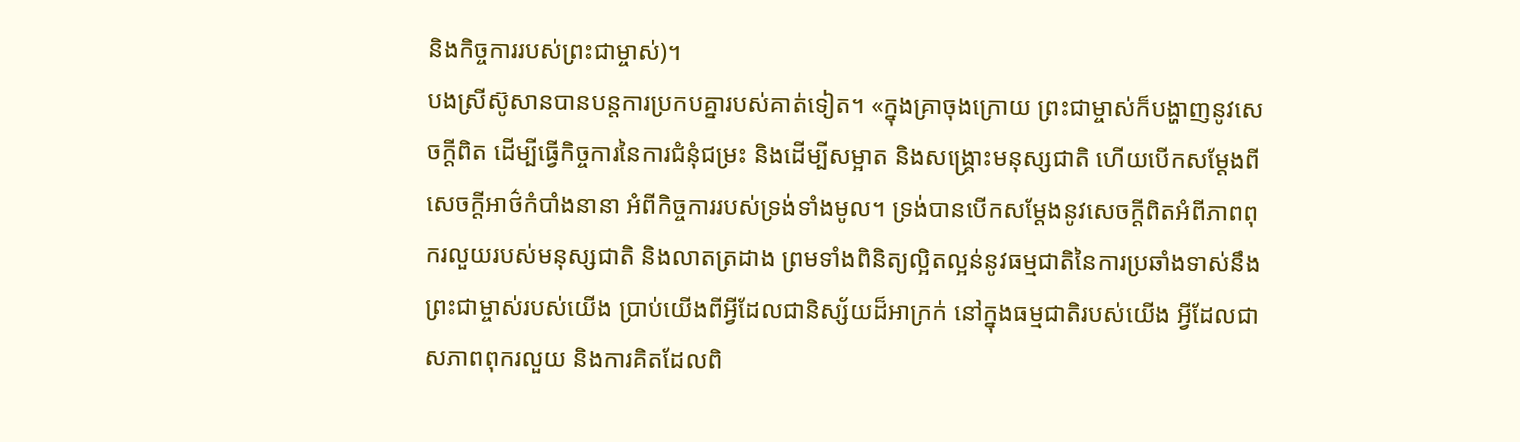និងកិច្ចការរបស់ព្រះជាម្ចាស់)។
បងស្រីស៊ូសានបានបន្តការប្រកបគ្នារបស់គាត់ទៀត។ «ក្នុងគ្រាចុងក្រោយ ព្រះជាម្ចាស់ក៏បង្ហាញនូវសេចក្ដីពិត ដើម្បីធ្វើកិច្ចការនៃការជំនុំជម្រះ និងដើម្បីសម្អាត និងសង្គ្រោះមនុស្សជាតិ ហើយបើកសម្ដែងពីសេចក្ដីអាថ៌កំបាំងនានា អំពីកិច្ចការរបស់ទ្រង់ទាំងមូល។ ទ្រង់បានបើកសម្ដែងនូវសេចក្ដីពិតអំពីភាពពុករលួយរបស់មនុស្សជាតិ និងលាតត្រដាង ព្រមទាំងពិនិត្យល្អិតល្អន់នូវធម្មជាតិនៃការប្រឆាំងទាស់នឹងព្រះជាម្ចាស់របស់យើង ប្រាប់យើងពីអ្វីដែលជានិស្ស័យដ៏អាក្រក់ នៅក្នុងធម្មជាតិរបស់យើង អ្វីដែលជាសភាពពុករលួយ និងការគិតដែលពិ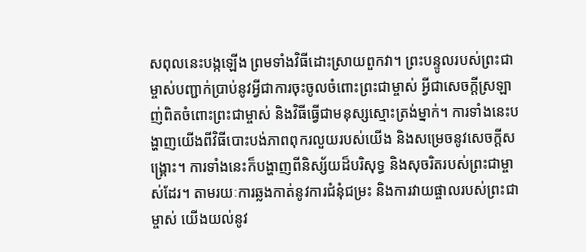សពុលនេះបង្កឡើង ព្រមទាំងវិធីដោះស្រាយពួកវា។ ព្រះបន្ទូលរបស់ព្រះជាម្ចាស់បញ្ជាក់ប្រាប់នូវអ្វីជាការចុះចូលចំពោះព្រះជាម្ចាស់ អ្វីជាសេចក្ដីស្រឡាញ់ពិតចំពោះព្រះជាម្ចាស់ និងវិធីធ្វើជាមនុស្សស្មោះត្រង់ម្នាក់។ ការទាំងនេះបង្ហាញយើងពីវិធីបោះបង់ភាពពុករលួយរបស់យើង និងសម្រេចនូវសេចក្ដីសង្គ្រោះ។ ការទាំងនេះក៏បង្ហាញពីនិស្ស័យដ៏បរិសុទ្ធ និងសុចរិតរបស់ព្រះជាម្ចាស់ដែរ។ តាមរយៈការឆ្លងកាត់នូវការជំនុំជម្រះ និងការវាយផ្ចាលរបស់ព្រះជាម្ចាស់ យើងយល់នូវ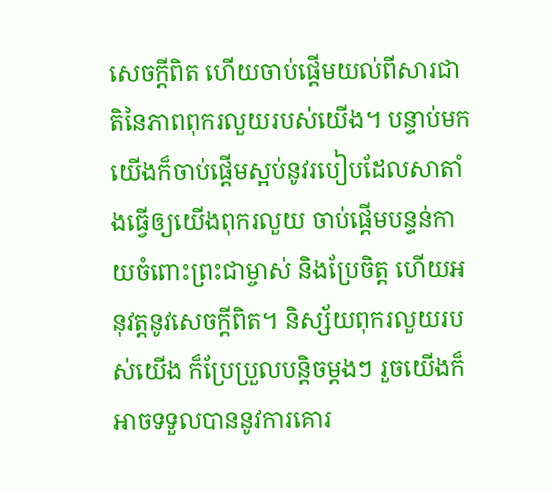សេចក្ដីពិត ហើយចាប់ផ្ដើមយល់ពីសារជាតិនៃភាពពុករលួយរបស់យើង។ បន្ទាប់មក យើងក៏ចាប់ផ្ដើមស្អប់នូវរបៀបដែលសាតាំងធ្វើឲ្យយើងពុករលួយ ចាប់ផ្ដើមបន្ទន់កាយចំពោះព្រះជាម្ចាស់ និងប្រែចិត្ត ហើយអនុវត្ដនូវសេចក្ដីពិត។ និស្ស័យពុករលួយរបស់យើង ក៏ប្រែប្រួលបន្តិចម្ដងៗ រួចយើងក៏អាចទទួលបាននូវការគោរ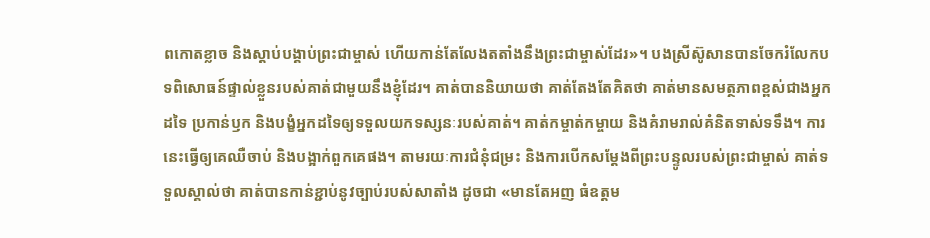ពកោតខ្លាច និងស្ដាប់បង្គាប់ព្រះជាម្ចាស់ ហើយកាន់តែលែងតតាំងនឹងព្រះជាម្ចាស់ដែរ»។ បងស្រីស៊ូសានបានចែករំលែកបទពិសោធន៍ផ្ទាល់ខ្លួនរបស់គាត់ជាមួយនឹងខ្ញុំដែរ។ គាត់បាននិយាយថា គាត់តែងតែគិតថា គាត់មានសមត្ថភាពខ្ពស់ជាងអ្នកដទៃ ប្រកាន់ឫក និងបង្ខំអ្នកដទៃឲ្យទទួលយកទស្សនៈរបស់គាត់។ គាត់កម្ចាត់កម្ចាយ និងគំរាមរាល់គំនិតទាស់ទទឹង។ ការនេះធ្វើឲ្យគេឈឺចាប់ និងបង្អាក់ពួកគេផង។ តាមរយៈការជំនុំជម្រះ និងការបើកសម្ដែងពីព្រះបន្ទូលរបស់ព្រះជាម្ចាស់ គាត់ទទួលស្គាល់ថា គាត់បានកាន់ខ្ជាប់នូវច្បាប់របស់សាតាំង ដូចជា «មានតែអញ ធំឧត្ដម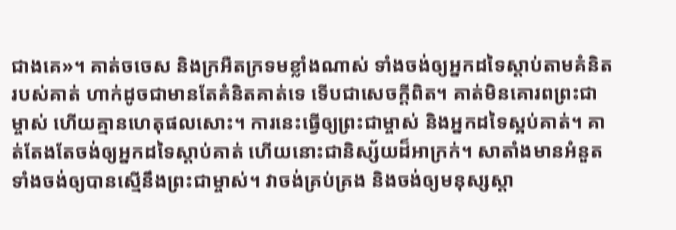ជាងគេ»។ គាត់ចចេស និងក្រអឺតក្រទមខ្លាំងណាស់ ទាំងចង់ឲ្យអ្នកដទៃស្ដាប់តាមគំនិតរបស់គាត់ ហាក់ដូចជាមានតែគំនិតគាត់ទេ ទើបជាសេចក្ដីពិត។ គាត់មិនគោរពព្រះជាម្ចាស់ ហើយគ្មានហេតុផលសោះ។ ការនេះធ្វើឲ្យព្រះជាម្ចាស់ និងអ្នកដទៃស្អប់គាត់។ គាត់តែងតែចង់ឲ្យអ្នកដទៃស្ដាប់គាត់ ហើយនោះជានិស្ស័យដ៏អាក្រក់។ សាតាំងមានអំនួត ទាំងចង់ឲ្យបានស្មើនឹងព្រះជាម្ចាស់។ វាចង់គ្រប់គ្រង និងចង់ឲ្យមនុស្សស្ដា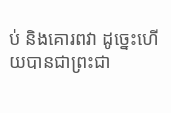ប់ និងគោរពវា ដូច្នេះហើយបានជាព្រះជា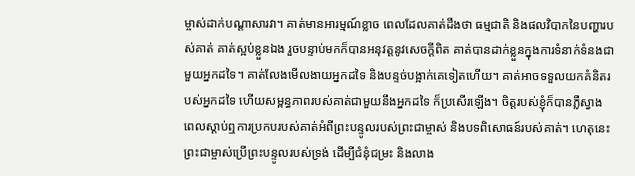ម្ចាស់ដាក់បណ្ដាសារវា។ គាត់មានអារម្មណ៍ខ្លាច ពេលដែលគាត់ដឹងថា ធម្មជាតិ និងផលវិបាកនៃបញ្ហារបស់គាត់ គាត់ស្អប់ខ្លួនឯង រួចបន្ទាប់មកក៏បានអនុវត្ដនូវសេចក្ដីពិត គាត់បានដាក់ខ្លួនក្នុងការទំនាក់ទំនងជាមួយអ្នកដទៃ។ គាត់លែងមើលងាយអ្នកដទៃ និងបន្ទច់បង្អាក់គេទៀតហើយ។ គាត់អាចទទួលយកគំនិតរបស់អ្នកដទៃ ហើយសម្ពន្ធភាពរបស់គាត់ជាមួយនឹងអ្នកដទៃ ក៏ប្រសើរឡើង។ ចិត្តរបស់ខ្ញុំក៏បានភ្លឺស្វាង ពេលស្ដាប់ឮការប្រកបរបស់គាត់អំពីព្រះបន្ទូលរបស់ព្រះជាម្ចាស់ និងបទពិសោធន៍របស់គាត់។ ហេតុនេះ ព្រះជាម្ចាស់ប្រើព្រះបន្ទូលរបស់ទ្រង់ ដើម្បីជំនុំជម្រះ និងលាង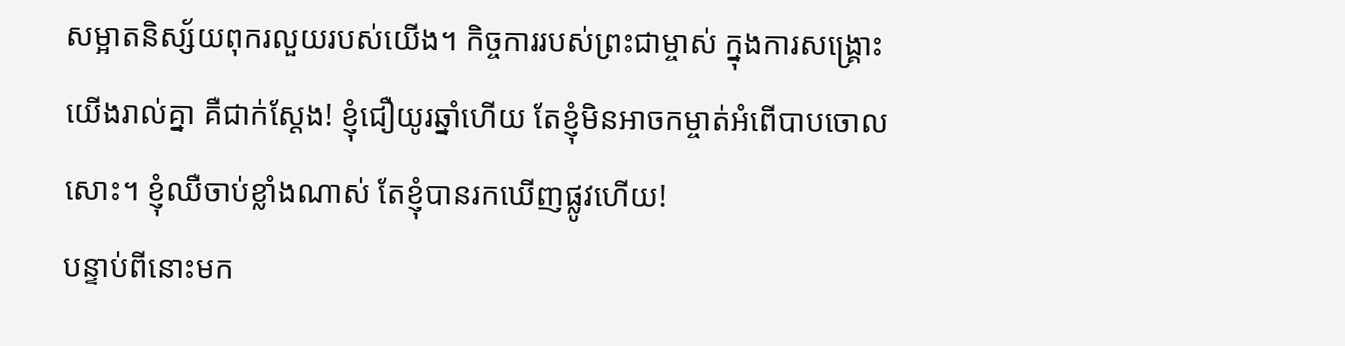សម្អាតនិស្ស័យពុករលួយរបស់យើង។ កិច្ចការរបស់ព្រះជាម្ចាស់ ក្នុងការសង្គ្រោះយើងរាល់គ្នា គឺជាក់ស្ដែង! ខ្ញុំជឿយូរឆ្នាំហើយ តែខ្ញុំមិនអាចកម្ចាត់អំពើបាបចោលសោះ។ ខ្ញុំឈឺចាប់ខ្លាំងណាស់ តែខ្ញុំបានរកឃើញផ្លូវហើយ!
បន្ទាប់ពីនោះមក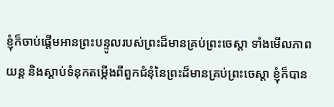ខ្ញុំក៏ចាប់ផ្ដើមអានព្រះបន្ទូលរបស់ព្រះដ៏មានគ្រប់ព្រះចេស្តា ទាំងមើលភាពយន្ត និងស្ដាប់ទំនុកតម្កើងពីពួកជំនុំនៃព្រះដ៏មានគ្រប់ព្រះចេស្ដា ខ្ញុំក៏បាន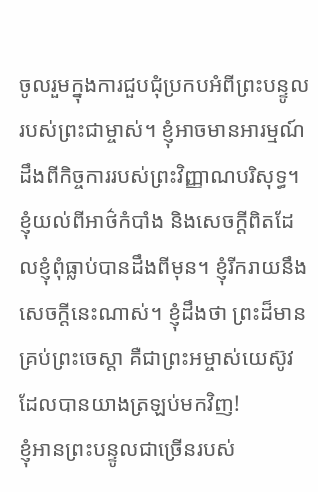ចូលរួមក្នុងការជួបជុំប្រកបអំពីព្រះបន្ទូលរបស់ព្រះជាម្ចាស់។ ខ្ញុំអាចមានអារម្មណ៍ដឹងពីកិច្ចការរបស់ព្រះវិញ្ញាណបរិសុទ្ធ។ ខ្ញុំយល់ពីអាថ៌កំបាំង និងសេចក្ដីពិតដែលខ្ញុំពុំធ្លាប់បានដឹងពីមុន។ ខ្ញុំរីករាយនឹងសេចក្ដីនេះណាស់។ ខ្ញុំដឹងថា ព្រះដ៏មានគ្រប់ព្រះចេស្តា គឺជាព្រះអម្ចាស់យេស៊ូវដែលបានយាងត្រឡប់មកវិញ!
ខ្ញុំអានព្រះបន្ទូលជាច្រើនរបស់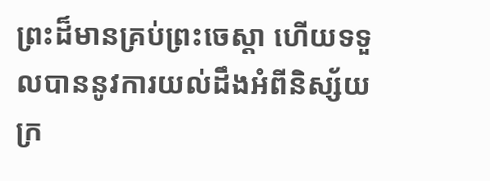ព្រះដ៏មានគ្រប់ព្រះចេស្តា ហើយទទួលបាននូវការយល់ដឹងអំពីនិស្ស័យក្រ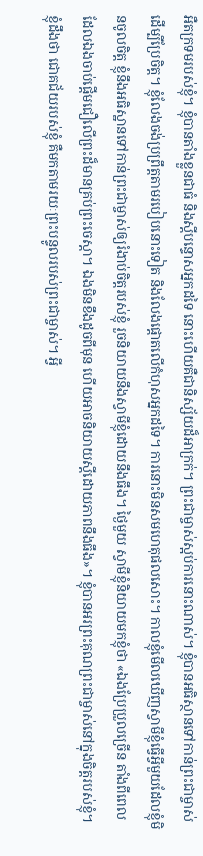អឺតក្រទមរបស់ខ្ញុំ។ ខ្ញុំបានតាំងខ្លួនជាធំ និងស្ដីបន្ទោសអ្នកដទៃ នោះហើយគឺជានិស្ស័យដ៏អាក្រក់។ ព្រះជាម្ចាស់ស្អប់ការនោះណាស់។ ខ្ញុំបានអធិស្ថានទៅកាន់ព្រះជាម្ចាស់ ដើម្បីប្រែចិត្ត។ ខ្ញុំលែងចង់ប្រព្រឹត្តតាមរបៀបនោះទៀត និងលែងផ្ដោតលើកំហុសអ្នកដទៃ។ ការនោះមិនសមហេតុផលសោះ។ កាលខ្ញុំមើលឃើញស្វាមីខ្ញុំធ្វើអ្វីមួយដែលខ្ញុំមិនចូលចិត្ត ខ្ញុំនឹងអធិស្ឋានទៅកាន់ព្រះជាម្ចាស់ឲ្យរំងាប់ចិត្តរបស់ខ្ញុំ រួចនិយាយនឹងស្វាមីខ្ញុំដោយនឹងធឹង។ ថ្ងៃមួយ ស្វាមីខ្ញុំនិយាយមកខ្ញុំថា «ឯងប្រែប្រួលច្រើន តាំងពីពេលដែលឯងចាប់ផ្ដើមជឿលើព្រះដ៏មានគ្រប់ព្រះចេស្តា។ ឯងមិនខឹងដូចពីមុន ហើយអាចនិយាយស្ដីដោយភាពនឹងធឹង»។ ខ្ញុំបានអរព្រះគុណព្រះជាម្ចាស់នៅក្នុងចិត្តរបស់ខ្ញុំ។ ខ្ញុំដឹងថា ជោគជ័យរបស់ខ្ញុំ គឺមកតាមរយៈព្រះបន្ទូលរបស់ព្រះជាម្ចាស់។ អ្វី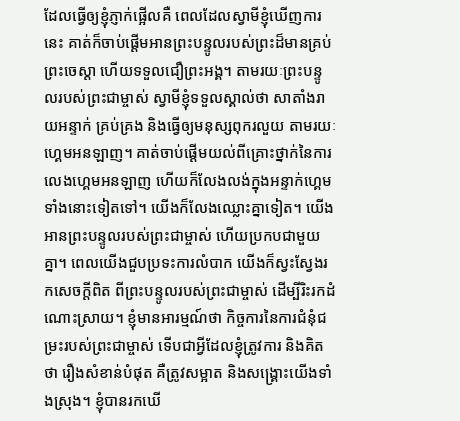ដែលធ្វើឲ្យខ្ញុំភ្ញាក់ផ្អើលគឺ ពេលដែលស្វាមីខ្ញុំឃើញការនេះ គាត់ក៏ចាប់ផ្ដើមអានព្រះបន្ទូលរបស់ព្រះដ៏មានគ្រប់ព្រះចេស្តា ហើយទទួលជឿព្រះអង្គ។ តាមរយៈព្រះបន្ទូលរបស់ព្រះជាម្ចាស់ ស្វាមីខ្ញុំទទួលស្គាល់ថា សាតាំងរាយអន្ទាក់ គ្រប់គ្រង និងធ្វើឲ្យមនុស្សពុករលួយ តាមរយៈហ្គេមអនឡាញ។ គាត់ចាប់ផ្ដើមយល់ពីគ្រោះថ្នាក់នៃការលេងហ្គេមអនឡាញ ហើយក៏លែងលង់ក្នុងអន្ទាក់ហ្គេមទាំងនោះទៀតទៅ។ យើងក៏លែងឈ្លោះគ្នាទៀត។ យើងអានព្រះបន្ទូលរបស់ព្រះជាម្ចាស់ ហើយប្រកបជាមួយគ្នា។ ពេលយើងជួបប្រទះការលំបាក យើងក៏ស្វះស្វែងរកសេចក្ដីពិត ពីព្រះបន្ទូលរបស់ព្រះជាម្ចាស់ ដើម្បីរិះរកដំណោះស្រាយ។ ខ្ញុំមានអារម្មណ៍ថា កិច្ចការនៃការជំនុំជម្រះរបស់ព្រះជាម្ចាស់ ទើបជាអ្វីដែលខ្ញុំត្រូវការ និងគិតថា រឿងសំខាន់បំផុត គឺត្រូវសម្អាត និងសង្គ្រោះយើងទាំងស្រុង។ ខ្ញុំបានរកឃើ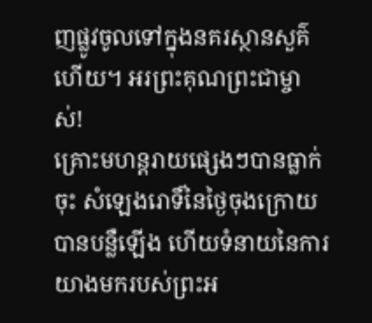ញផ្លូវចូលទៅក្នុងនគរស្ថានសួគ៌ហើយ។ អរព្រះគុណព្រះជាម្ចាស់!
គ្រោះមហន្តរាយផ្សេងៗបានធ្លាក់ចុះ សំឡេងរោទិ៍នៃថ្ងៃចុងក្រោយបានបន្លឺឡើង ហើយទំនាយនៃការយាងមករបស់ព្រះអ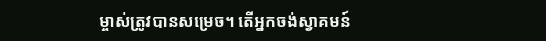ម្ចាស់ត្រូវបានសម្រេច។ តើអ្នកចង់ស្វាគមន៍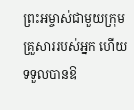ព្រះអម្ចាស់ជាមួយក្រុមគ្រួសាររបស់អ្នក ហើយទទួលបានឱ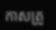កាសត្រូ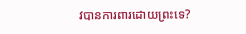វបានការពារដោយព្រះទេ?